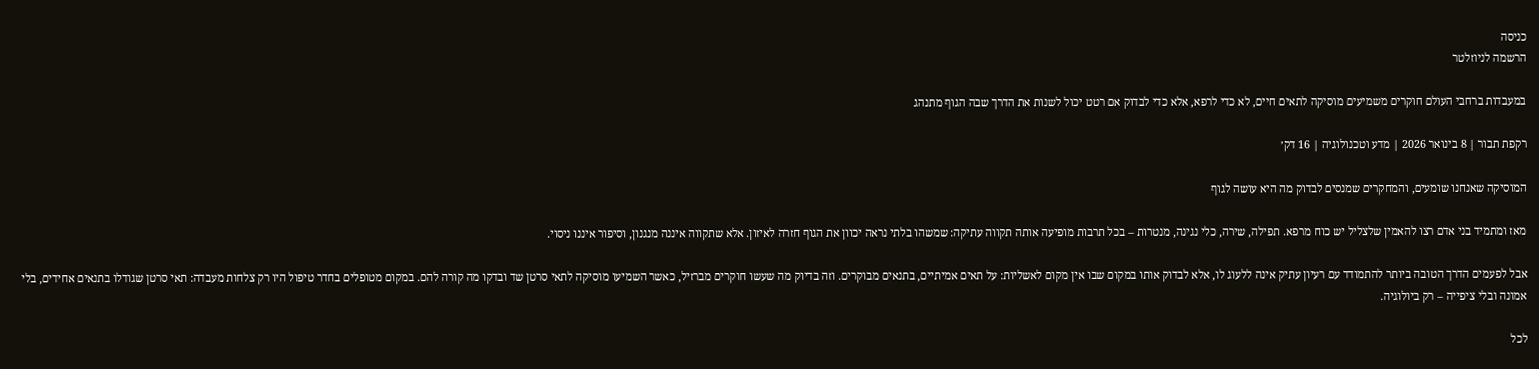כניסה
הרשמה לניוזלטר

במעבדות ברחבי העולם חוקרים משמיעים מוסיקה לתאים חיים, לא כדי לרפא, אלא כדי לבדוק אם רטט יכול לשנות את הדרך שבה הגוף מתנהג

רקפת תבור | 8 בינואר 2026 | מדע וטכנולוגיה | 16 דק׳

המוסיקה שאנחנו שומעים, והמחקרים שמנסים לבדוק מה היא עושה לגוף

מאז ומתמיד בני אדם רצו להאמין שלצליל יש כוח מרפא. תפילה, שירה, כלי נגינה, מנטרות – בכל תרבות מופיעה אותה תקווה עתיקה: שמשהו בלתי נראה יכוון את הגוף חזרה לאיזון. אלא שתקווה איננה מנגנון, וסיפור איננו ניסוי.

אבל לפעמים הדרך הטובה ביותר להתמודד עם רעיון עתיק אינה ללעוג לו, אלא לבדוק אותו במקום שבו אין מקום לאשליות: על תאים אמיתיים, בתנאים מבוקרים. וזה בדיוק מה שעשו חוקרים מברזיל, כאשר השמיעו מוסיקה לתאי סרטן שד ובדקו מה קורה להם. במקום מטופלים בחדר טיפול היו רק צלחות מעבדה: תאי סרטן שגודלו בתנאים אחידים, בלי אמונה ובלי ציפייה – רק ביולוגיה.

לכל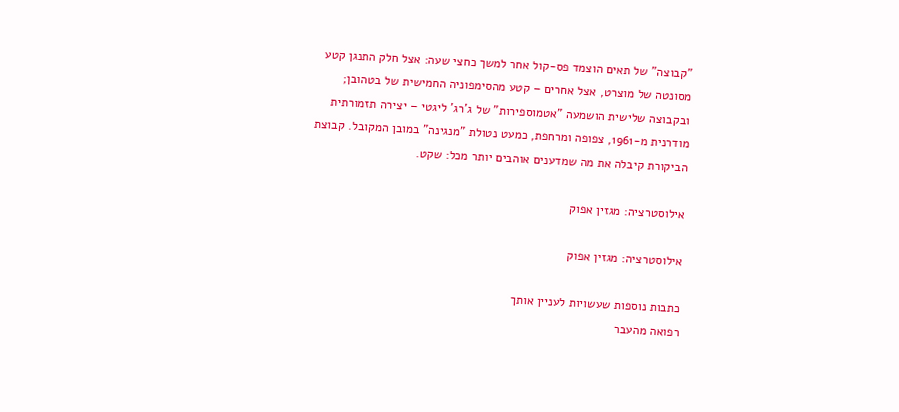"קבוצה" של תאים הוצמד פס-קול אחר למשך כחצי שעה: אצל חלק התנגן קטע מסונטה של מוצרט, אצל אחרים – קטע מהסימפוניה החמישית של בטהובן; ובקבוצה שלישית הושמעה "אטמוספירות" של ג'רג' ליגטי – יצירה תזמורתית מודרנית מ-1961, צפופה ומרחפת, כמעט נטולת "מנגינה" במובן המקובל. קבוצת הביקורת קיבלה את מה שמדענים אוהבים יותר מכל: שקט.

אילוסטרציה: מגזין אפוק

אילוסטרציה: מגזין אפוק

כתבות נוספות שעשויות לעניין אותך
רפואה מהעבר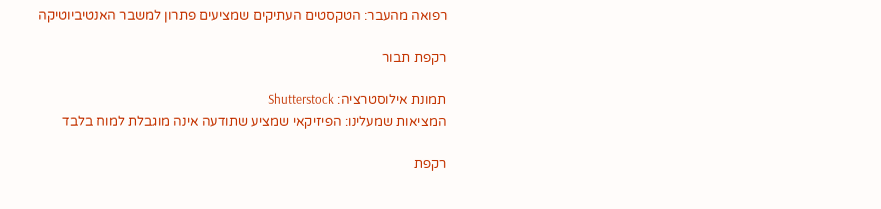רפואה מהעבר: הטקסטים העתיקים שמציעים פתרון למשבר האנטיביוטיקה

רקפת תבור

תמונת אילוסטרציה: Shutterstock
המציאות שמעלינו: הפיזיקאי שמציע שתודעה אינה מוגבלת למוח בלבד

רקפת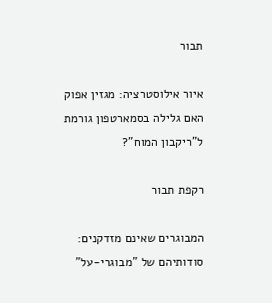תבור

איור אילוסטרציה: מגזין אפוק
האם גלילה בסמארטפון גורמת ל"ריקבון המוח"?

רקפת תבור

המבוגרים שאינם מזדקנים: סודותיהם של "מבוגרי-על"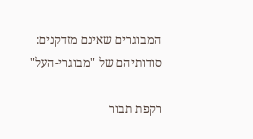המבוגרים שאינם מזדקנים: סודותיהם של "מבוגרי-העל"

רקפת תבור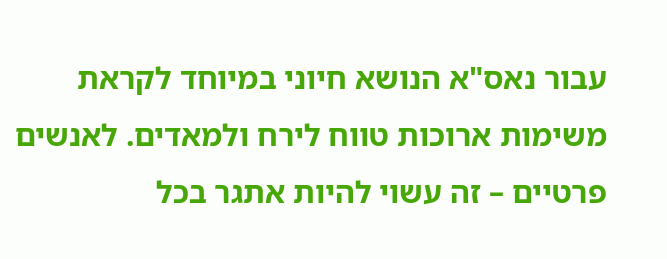עבור נאס"א הנושא חיוני במיוחד לקראת משימות ארוכות טווח לירח ולמאדים. לאנשים פרטיים – זה עשוי להיות אתגר בכל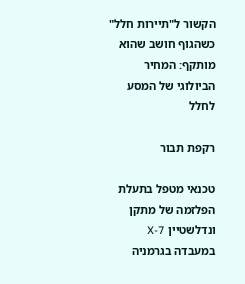הקשור ל"תיירות חלל"
כשהגוף חושב שהוא מותקף: המחיר הביולוגי של המסע לחלל

רקפת תבור

טכנאי מטפל בתעלת הפלזמה של מתקן ונדלשטיין 7-X
במעבדה בגרמניה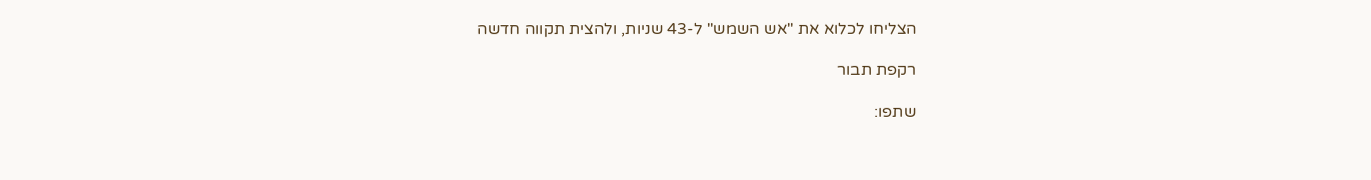הצליחו לכלוא את "אש השמש" ל-43 שניות, ולהצית תקווה חדשה

רקפת תבור

שתפו: